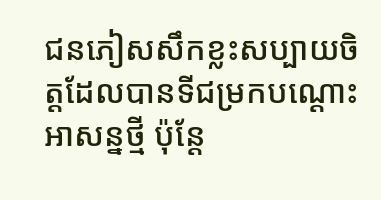ជនភៀសសឹកខ្លះសប្បាយចិត្តដែលបានទីជម្រកបណ្ដោះអាសន្នថ្មី ប៉ុន្តែ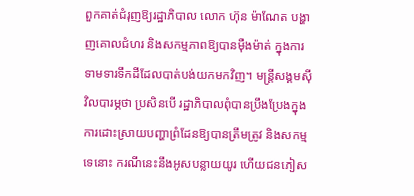ពួកគាត់ជំរុញឱ្យរដ្ឋាភិបាល លោក ហ៊ុន ម៉ាណែត បង្ហាញគោលជំហរ និងសកម្មភាពឱ្យបានម៉ឺងម៉ាត់ ក្នុងការទាមទារទឹកដីដែលបាត់បង់យកមកវិញ។ មន្ត្រីសង្គមស៊ីវិលបារម្ភថា ប្រសិនបើ រដ្ឋាភិបាលពុំបានប្រឹងប្រែងក្នុងការដោះស្រាយបញ្ហាព្រំដែនឱ្យបានត្រឹមត្រូវ និងសកម្មទេនោះ ករណីនេះនឹងអូសបន្លាយយូរ ហើយជនភៀស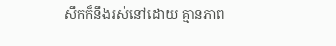សឹកក៏នឹងរស់នៅដោយ គ្មានភាព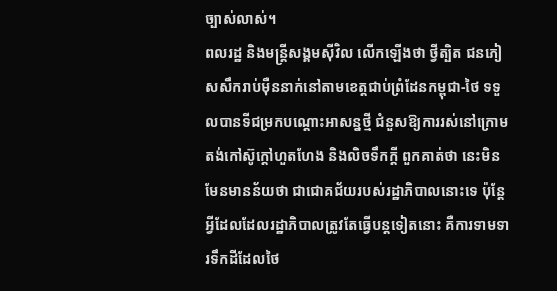ច្បាស់លាស់។
ពលរដ្ឋ និងមន្ត្រីសង្គមស៊ីវិល លើកឡើងថា ថ្វីត្បិត ជនភៀសសឹករាប់ម៉ឺននាក់នៅតាមខេត្តជាប់ព្រំដែនកម្ពុជា-ថៃ ទទួលបានទីជម្រកបណ្ដោះអាសន្នថ្មី ជំនួសឱ្យការរស់នៅក្រោមតង់កៅស៊ូក្ដៅហួតហែង និងលិចទឹកក្ដី ពួកគាត់ថា នេះមិនមែនមានន័យថា ជាជោគជ័យរបស់រដ្ឋាភិបាលនោះទេ ប៉ុន្តែអ្វីដែលដែលរដ្ឋាភិបាលត្រូវតែធ្វើបន្តទៀតនោះ គឺការទាមទារទឹកដីដែលថៃ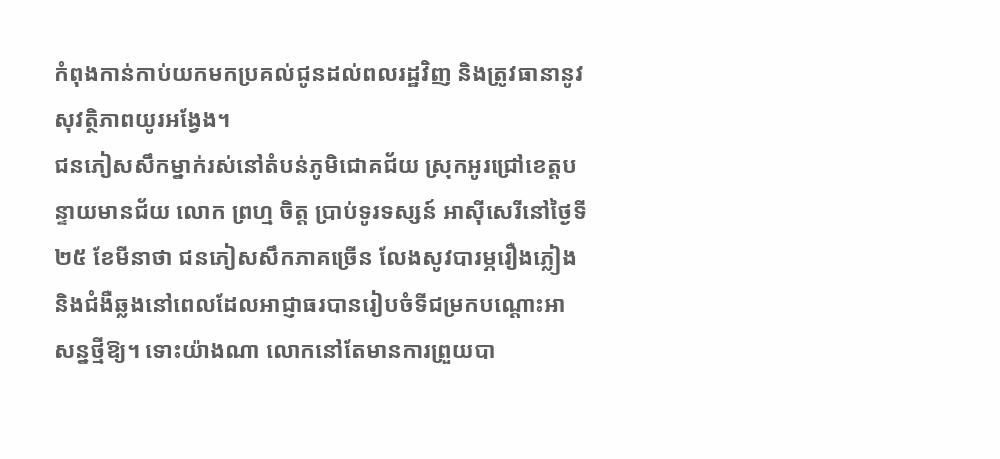កំពុងកាន់កាប់យកមកប្រគល់ជូនដល់ពលរដ្ឋវិញ និងត្រូវធានានូវសុវត្ថិភាពយូរអង្វែង។
ជនភៀសសឹកម្នាក់រស់នៅតំបន់ភូមិជោគជ័យ ស្រុកអូរជ្រៅខេត្តបន្ទាយមានជ័យ លោក ព្រហ្ម ចិត្ត ប្រាប់ទូរទស្សន៍ អាស៊ីសេរីនៅថ្ងៃទី២៥ ខែមីនាថា ជនភៀសសឹកភាគច្រើន លែងសូវបារម្ភរឿងភ្លៀង និងជំងឺឆ្លងនៅពេលដែលអាជ្ញាធរបានរៀបចំទីជម្រកបណ្ដោះអាសន្នថ្មីឱ្យ។ ទោះយ៉ាងណា លោកនៅតែមានការព្រួយបា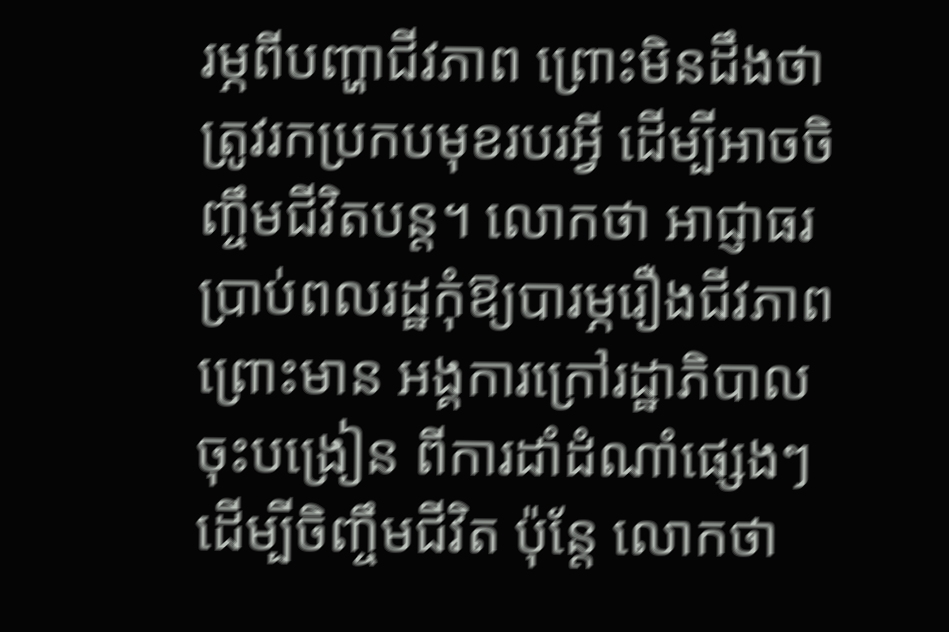រម្ភពីបញ្ហាជីវភាព ព្រោះមិនដឹងថា ត្រូវរកប្រកបមុខរបរអ្វី ដើម្បីអាចចិញ្ចឹមជីវិតបន្ត។ លោកថា អាជ្ញាធរប្រាប់ពលរដ្ឋកុំឱ្យបារម្ភរឿងជីវភាព ព្រោះមាន អង្គការក្រៅរដ្ឋាភិបាល ចុះបង្រៀន ពីការដាំដំណាំផ្សេងៗ ដើម្បីចិញ្ចឹមជីវិត ប៉ុន្តែ លោកថា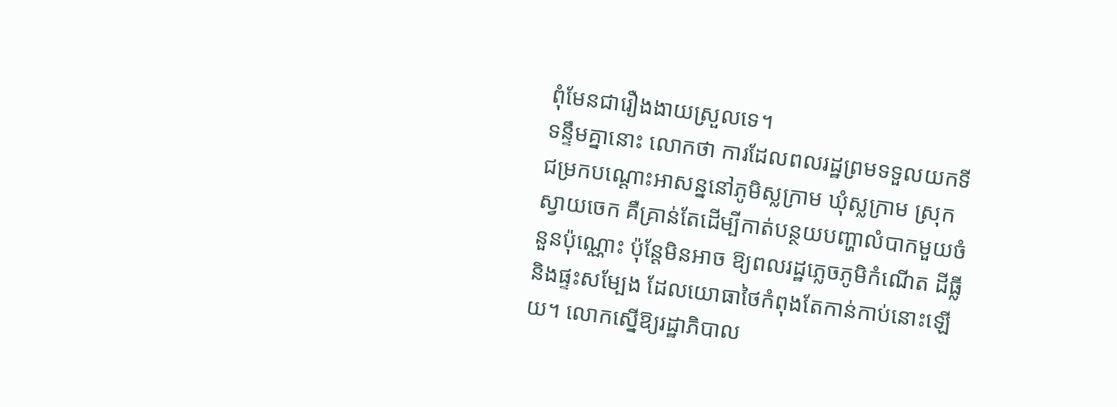ពុំមែនជារឿងងាយស្រួលទេ។
ទន្ទឹមគ្នានោះ លោកថា ការដែលពលរដ្ឋព្រមទទួលយកទីជម្រកបណ្ដោះអាសន្ននៅភូមិស្លក្រាម ឃុំស្លក្រាម ស្រុកស្វាយចេក គឺគ្រាន់តែដើម្បីកាត់បន្ថយបញ្ហាលំបាកមួយចំនួនប៉ុណ្ណោះ ប៉ុន្តែមិនអាច ឱ្យពលរដ្ឋភ្លេចភូមិកំណើត ដីធ្លី និងផ្ទះសម្បែង ដែលយោធាថៃកំពុងតែកាន់កាប់នោះឡើយ។ លោកស្នើឱ្យរដ្ឋាភិបាល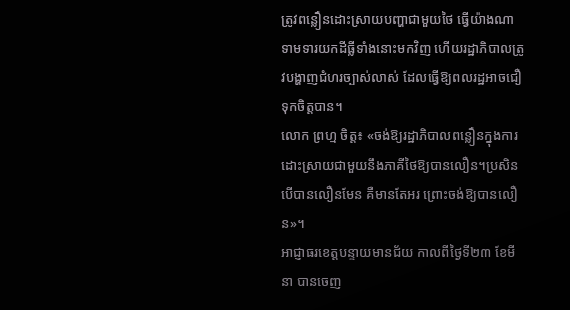ត្រូវពន្លឿនដោះស្រាយបញ្ហាជាមួយថៃ ធ្វើយ៉ាងណា ទាមទារយកដីធ្លីទាំងនោះមកវិញ ហើយរដ្ឋាភិបាលត្រូវបង្ហាញជំហរច្បាស់លាស់ ដែលធ្វើឱ្យពលរដ្ឋអាចជឿទុកចិត្តបាន។
លោក ព្រហ្ម ចិត្ត៖ «ចង់ឱ្យរដ្ឋាភិបាលពន្លឿនក្នុងការដោះស្រាយជាមួយនឹងភាគីថៃឱ្យបានលឿន។ប្រសិនបើបានលឿនមែន គឺមានតែអរ ព្រោះចង់ឱ្យបានលឿន»។
អាជ្ញាធរខេត្តបន្ទាយមានជ័យ កាលពីថ្ងៃទី២៣ ខែមីនា បានចេញ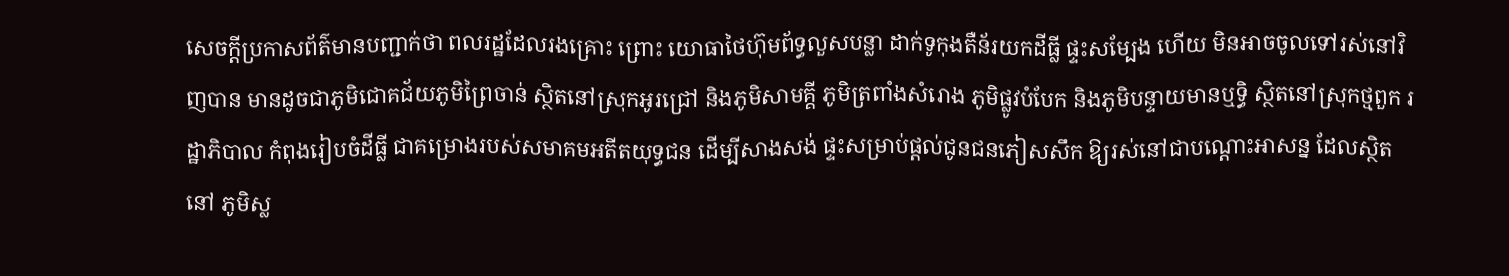សេចក្ដីប្រកាសព័ត៌មានបញ្ជាក់ថា ពលរដ្ឋដែលរងគ្រោះ ព្រោះ យោធាថៃហ៊ុមព័ទ្ធលួសបន្លា ដាក់ទូកុងតឺន័រយកដីធ្លី ផ្ទះសម្បែង ហើយ មិនអាចចូលទៅរស់នៅវិញបាន មានដូចជាភូមិជោគជ័យភូមិព្រៃចាន់ ស្ថិតនៅស្រុកអូរជ្រៅ និងភូមិសាមគ្គី ភូមិត្រពាំងសំរោង ភូមិផ្លូវបំបែក និងភូមិបន្ទាយមានឬទ្ធិ ស្ថិតនៅស្រុកថ្មពួក រដ្ឋាភិបាល កំពុងរៀបចំដីធ្លី ជាគម្រោងរបស់សមាគមអតីតយុទ្ធជន ដើម្បីសាងសង់ ផ្ទះសម្រាប់ផ្ដល់ជូនជនភៀសសឹក ឱ្យរស់នៅជាបណ្ដោះអាសន្ន ដែលស្ថិតនៅ ភូមិស្ល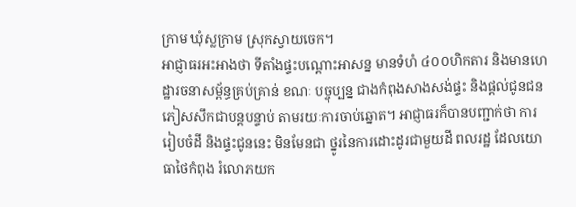ក្រាម ឃុំស្លក្រាម ស្រុកស្វាយចេក។
អាជ្ញាធរអះអាងថា ទីតាំងផ្ទះបណ្ដោះអាសន្ន មានទំហំ ៤០០ហិកតារ និងមានហេដ្ឋារចនាសម្ព័ន្ធគ្រប់គ្រាន់ ខណៈ បច្ចុប្បន្ន ជាងកំពុងសាងសង់ផ្ទះ និងផ្ដល់ជូនជនភៀសសឹកជាបន្តបន្ទាប់ តាមរយៈការចាប់ឆ្នោត។ អាជ្ញាធរក៏បានបញ្ជាក់ថា ការរៀបចំដី និងផ្ទះជូននេះ មិនមែនជា ថ្នូរនៃការដោះដូរជាមួយដី ពលរដ្ឋ ដែលយោធាថៃកំពុង រំលោភយក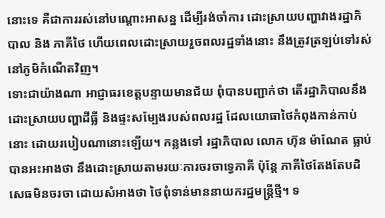នោះទេ គឺជាការរស់នៅបណ្ដោះអាសន្ន ដើម្បីរង់ចាំការ ដោះស្រាយបញ្ហាវាងរដ្ឋាភិបាល និង ភាគីថៃ ហើយពេលដោះស្រាយរួចពលរដ្ឋទាំងនោះ នឹងត្រូវត្រឡប់ទៅរស់នៅភូមិកំណើតវិញ។
ទោះជាយ៉ាងណា អាជ្ញាធរខេត្តបន្ទាយមានជ័យ ពុំបានបញ្ជាក់ថា តើរដ្ឋាភិបាលនឹងដោះស្រាយបញ្ហាដីធ្លី និងផ្ទះសម្បែងរបស់ពលរដ្ឋ ដែលយោធាថៃកំពុងកាន់កាប់នោះ ដោយរបៀបណានោះឡើយ។ កន្លងទៅ រដ្ឋាភិបាល លោក ហ៊ុន ម៉ាណែត ធ្លាប់បានអះអាងថា នឹងដោះស្រាយតាមរយៈការចរចាទ្វេភាគី ប៉ុន្តែ ភាគីថៃតែងតែបដិសេធមិនចរចា ដោយសំអាងថា ថៃពុំទាន់មាននាយករដ្ឋមន្ត្រីថ្មី។ ទ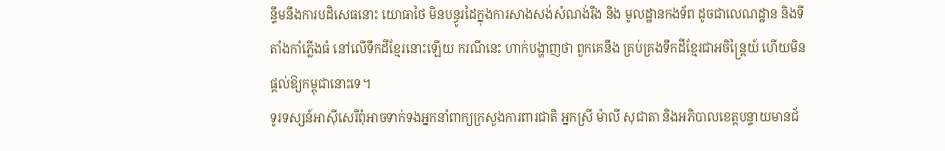ន្ទឹមនឹងការបដិសេធនោះ យោធាថៃ មិនបន្ធូរដៃក្នុងការសាងសង់សំណង់រឹង និង មូលដ្ឋានកងទ័ព ដូចជាលេណដ្ឋាន និងទីតាំងកាំភ្លើងធំ នៅលើទឹកដីខ្មែរនោះឡើយ ករណីនេះ ហាក់បង្ហាញថា ពួកគេនឹង គ្រប់គ្រងទឹកដីខ្មែរជាអចិន្ត្រៃយ៍ ហើយមិនផ្ដល់ឱ្យកម្ពុជានោះទេ។
ទូរទស្សន៍អាស៊ីសេរីពុំអាចទាក់ទងអ្នកនាំពាក្យក្រសួងការពារជាតិ អ្នកស្រី ម៉ាលី សុជាតា និងអភិបាលខេត្តបន្ទាយមានជ័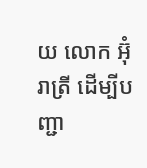យ លោក អ៊ុំ រាត្រី ដើម្បីបញ្ជា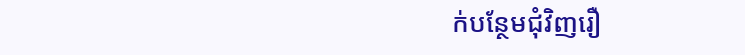ក់បន្ថែមជុំវិញរឿ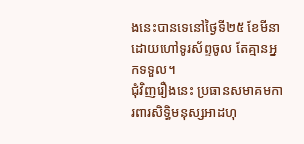ងនេះបានទេនៅថ្ងៃទី២៥ ខែមីនា ដោយហៅទូរស័ព្ទចូល តែគ្មានអ្នកទទួល។
ជុំវិញរឿងនេះ ប្រធានសមាគមការពារសិទ្ធិមនុស្សអាដហុ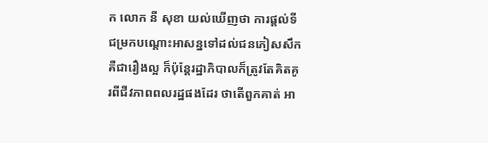ក លោក នី សុខា យល់ឃើញថា ការផ្ដល់ទីជម្រកបណ្ដោះអាសន្នទៅដល់ជនភៀសសឹកគឺជារឿងល្អ ក៏ប៉ុន្តែរដ្ឋាភិបាលក៏ត្រូវតែគិតគូរពីជីវភាពពលរដ្ឋផងដែរ ថាតើពួកគាត់ អា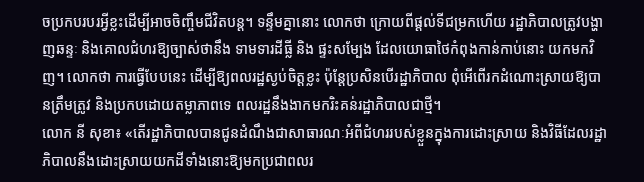ចប្រកបរបរអ្វីខ្លះដើម្បីអាចចិញ្ចឹមជីវិតបន្ត។ ទន្ទឹមគ្នានោះ លោកថា ក្រោយពីផ្ដល់ទីជម្រកហើយ រដ្ឋាភិបាលត្រូវបង្ហាញឆន្ទៈ និងគោលជំហរឱ្យច្បាស់ថានឹង ទាមទារដីធ្លី និង ផ្ទះសម្បែង ដែលយោធាថៃកំពុងកាន់កាប់នោះ យកមកវិញ។ លោកថា ការធ្វើបែបនេះ ដើម្បីឱ្យពលរដ្ឋស្ងប់ចិត្តខ្លះ ប៉ុន្តែប្រសិនបើរដ្ឋាភិបាល ពុំអើពើរកដំណោះស្រាយឱ្យបានត្រឹមត្រូវ និងប្រកបដោយតម្លាភាពទេ ពលរដ្ឋនឹងងាកមករិះគន់រដ្ឋាភិបាលជាថ្មី។
លោក នី សុខា៖ «តើរដ្ឋាភិបាលបានជូនដំណឹងជាសាធារណៈអំពីជំហររបស់ខ្លួនក្នុងការដោះស្រាយ និងវិធីដែលរដ្ឋាភិបាលនឹងដោះស្រាយយកដីទាំងនោះឱ្យមកប្រជាពលរ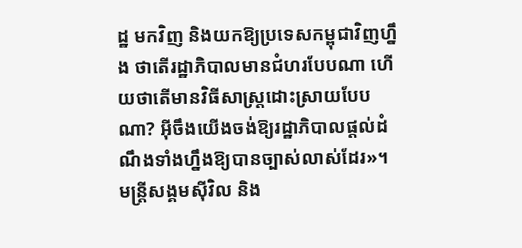ដ្ឋ មកវិញ និងយកឱ្យប្រទេសកម្ពុជាវិញហ្នឹង ថាតើរដ្ឋាភិបាលមានជំហរបែបណា ហើយថាតើមានវិធីសាស្ត្រដោះស្រាយបែបណា? អ៊ីចឹងយើងចង់ឱ្យរដ្ឋាភិបាលផ្ដល់ដំណឹងទាំងហ្នឹងឱ្យបានច្បាស់លាស់ដែរ»។
មន្ត្រីសង្គមស៊ីវិល និង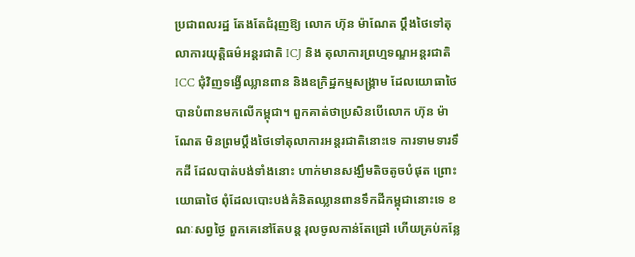ប្រជាពលរដ្ឋ តែងតែជំរុញឱ្យ លោក ហ៊ុន ម៉ាណែត ប្ដឹងថៃទៅតុលាការយុត្តិធម៌អន្តរជាតិ ICJ និង តុលាការព្រហ្មទណ្ឌអន្តរជាតិ ICC ជុំវិញទង្វើឈ្លានពាន និងឧក្រិដ្ឋកម្មសង្គ្រាម ដែលយោធាថៃ បានបំពានមកលើកម្ពុជា។ ពួកគាត់ថាប្រសិនបើលោក ហ៊ុន ម៉ាណែត មិនព្រមប្ដឹងថៃទៅតុលាការអន្តរជាតិនោះទេ ការទាមទារទឹកដី ដែលបាត់បង់ទាំងនោះ ហាក់មានសង្ឃឹមតិចតូចបំផុត ព្រោះ យោធាថៃ ពុំដែលបោះបង់គំនិតឈ្លានពានទឹកដីកម្ពុជានោះទេ ខណៈសព្វថ្ងៃ ពួកគេនៅតែបន្ត រុលចូលកាន់តែជ្រៅ ហើយគ្រប់កន្លែ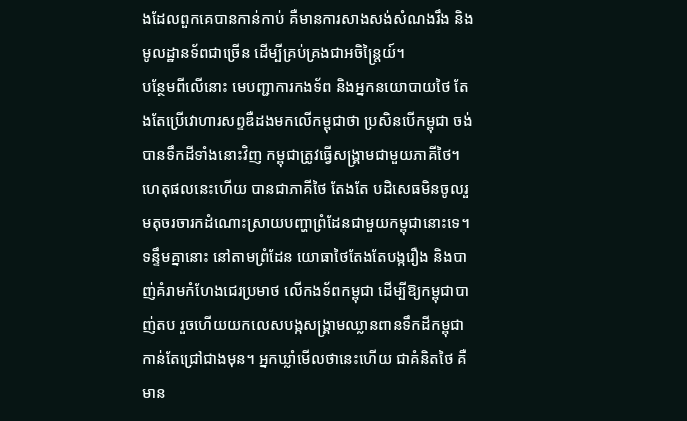ងដែលពួកគេបានកាន់កាប់ គឺមានការសាងសង់សំណងរឹង និងមូលដ្ឋានទ័ពជាច្រើន ដើម្បីគ្រប់គ្រងជាអចិន្ត្រៃយ៍។
បន្ថែមពីលើនោះ មេបញ្ជាការកងទ័ព និងអ្នកនយោបាយថៃ តែងតែប្រើវោហារសព្ទឌឺដងមកលើកម្ពុជាថា ប្រសិនបើកម្ពុជា ចង់បានទឹកដីទាំងនោះវិញ កម្ពុជាត្រូវធ្វើសង្គ្រាមជាមួយភាគីថៃ។ ហេតុផលនេះហើយ បានជាភាគីថៃ តែងតែ បដិសេធមិនចូលរួមតុចរចារកដំណោះស្រាយបញ្ហាព្រំដែនជាមួយកម្ពុជានោះទេ។ ទន្ទឹមគ្នានោះ នៅតាមព្រំដែន យោធាថៃតែងតែបង្ករឿង និងបាញ់គំរាមកំហែងជេរប្រមាថ លើកងទ័ពកម្ពុជា ដើម្បីឱ្យកម្ពុជាបាញ់តប រួចហើយយកលេសបង្កសង្គ្រាមឈ្លានពានទឹកដីកម្ពុជាកាន់តែជ្រៅជាងមុន។ អ្នកឃ្លាំមើលថានេះហើយ ជាគំនិតថៃ គឺមាន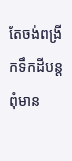តែចង់ពង្រីកទឹកដីបន្ត ពុំមាន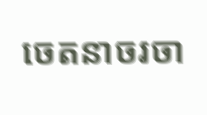ចេតនាចរចា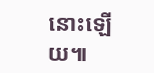នោះឡើយ៕